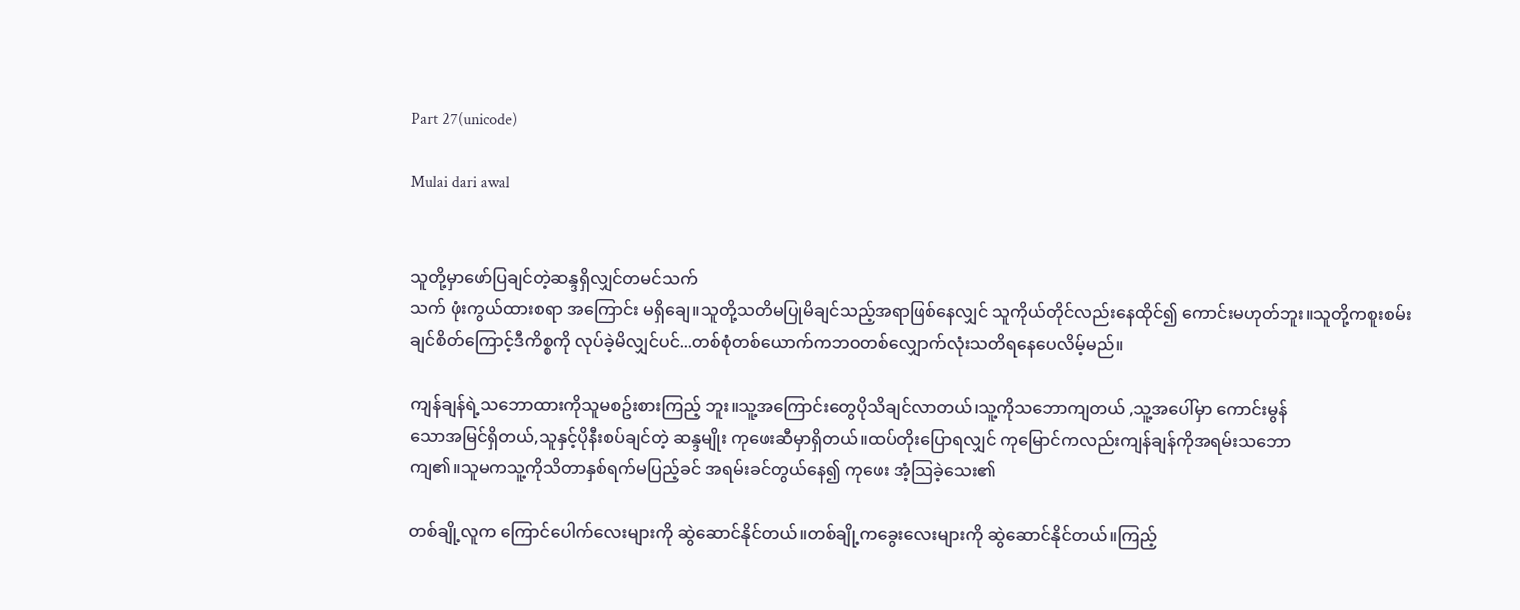Part 27(unicode)

Mulai dari awal


သူတို့မှာဖော်ပြချင်တဲ့ဆန္ဒရှိလျှင်တမင်သက်
သက် ဖုံးကွယ်ထားစရာ အကြောင်း မရှိချေ။သူတို့သတိမပြုမိချင်သည့်အရာဖြစ်နေလျှင် သူကိုယ်တိုင်လည်းနေထိုင်၍ ကောင်းမဟုတ်ဘူး။သူတို့ကစူးစမ်းချင်စိတ်ကြောင့်ဒီကိစ္စကို လုပ်ခဲ့မိလျှင်ပင်...တစ်စုံတစ်ယောက်ကဘဝတစ်လျှောက်လုံးသတိရနေပေလိမ့်မည်။

ကျန်ချန်ရဲ့သဘောထားကိုသူမစဥ်းစားကြည့် ဘူး။သူ့အကြောင်းတွေပိုသိချင်လာတယ်၊သူ့ကိုသဘောကျတယ် ,သူ့အပေါ်မှာ ကောင်းမွန်
သောအမြင်ရှိတယ်,သူနှင့်ပိုနီးစပ်ချင်တဲ့ ဆန္ဒမျိုး ကုဖေးဆီမှာရှိတယ်။ထပ်တိုးပြောရလျှင် ကုမြောင်ကလည်းကျန်ချန်ကိုအရမ်းသဘော
ကျ၏။သူမကသူ့ကိုသိတာနှစ်ရက်မပြည့်ခင် အရမ်းခင်တွယ်နေ၍ ကုဖေး အံ့သြခဲ့သေး၏

တစ်ချို့လူက ကြောင်ပေါက်လေးများကို ဆွဲဆောင်နိုင်တယ်။တစ်ချို့ကခွေးလေးများကို ဆွဲဆောင်နိုင်တယ်။ကြည့်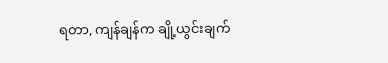ရတာ, ကျန်ချန်က ချို့ယွင်းချက်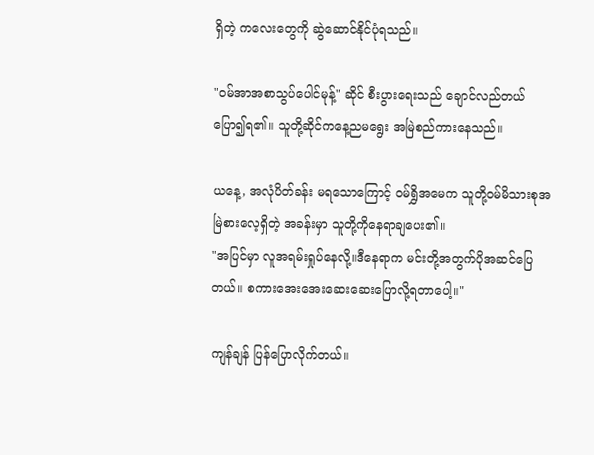ရှိတဲ့ ကလေးတွေကို ဆွဲဆောင်နိုင်ပုံရသည်။

"ဝမ်အာအစာသွပ်ပေါင်မုန့်" ဆိုင် စီးပွားရေးသည် ချောင်လည်တယ်ပြော၍ရ၏။ သူတို့ဆိုင်ကနေ့ညမရွေး အမြဲစည်ကားနေသည်။

ယနေ့, အလုံပိတ်ခန်း မရသောကြောင့် ဝမ်ရွှိအမေက သူတို့ဝမ်မိသားစုအမြဲစားလေ့ရှိတဲ့ အခန်းမှာ သူတို့ကိုနေရာချပေး၏။
"အပြင်မှာ လူအရမ်းရှုပ်နေလို့။ဒီနေရာက မင်းတို့အတွက်ပိုအဆင်ပြေတယ်။ စကားအေးအေးဆေးဆေးပြောလို့ရတာပေါ့။"

ကျန်ချန် ပြန်ပြောလိုက်တယ်။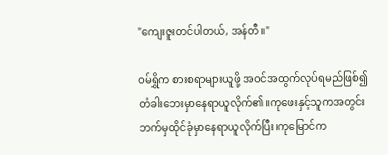"ကျေးဇူးတင်ပါတယ်, အန်တီ။"

ဝမ်ရွှိက စားစရာများယူဖို့ အဝင်အထွက်လုပ်ရမည်ဖြစ်၍ တံခါးဘေးမှာနေရာယူလိုက်၏။ကုဖေးနှင့်သူကအတွင်းဘက်မှထိုင်ခုံမှာနေရာယူလိုက်ပြီး၊ကုမြောင်က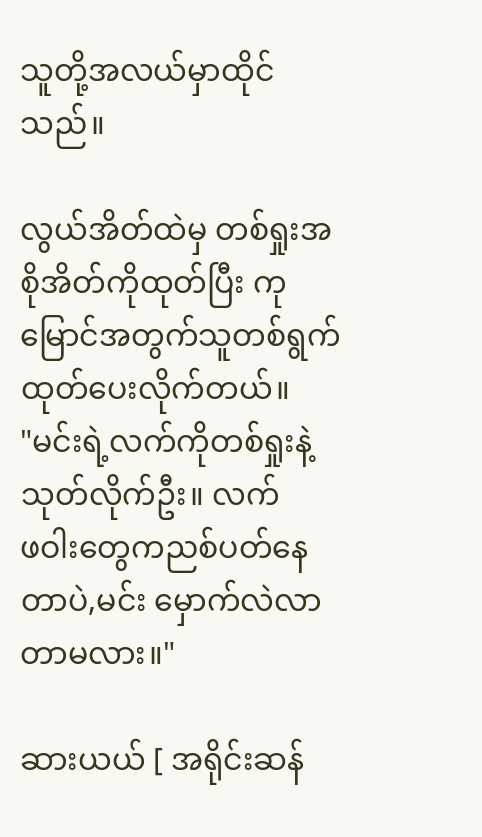သူတို့အလယ်မှာထိုင်
သည်။

လွယ်အိတ်ထဲမှ တစ်ရှုးအစိုအိတ်ကိုထုတ်ပြီး ကုမြောင်အတွက်သူတစ်ရွက်ထုတ်ပေးလိုက်တယ်။
"မင်းရဲ့လက်ကိုတစ်ရှုးနဲ့သုတ်လိုက်ဦး။ လက်
ဖဝါးတွေကညစ်ပတ်နေတာပဲ,မင်း မှောက်လဲလာတာမလား။"

ဆားယယ် [ အရိုင်းဆန်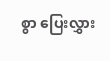စွာ ပြေးလွှား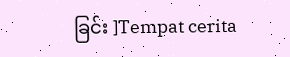ခြင်း ]Tempat cerita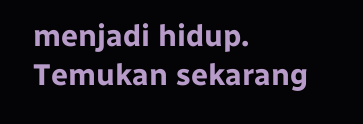menjadi hidup. Temukan sekarang